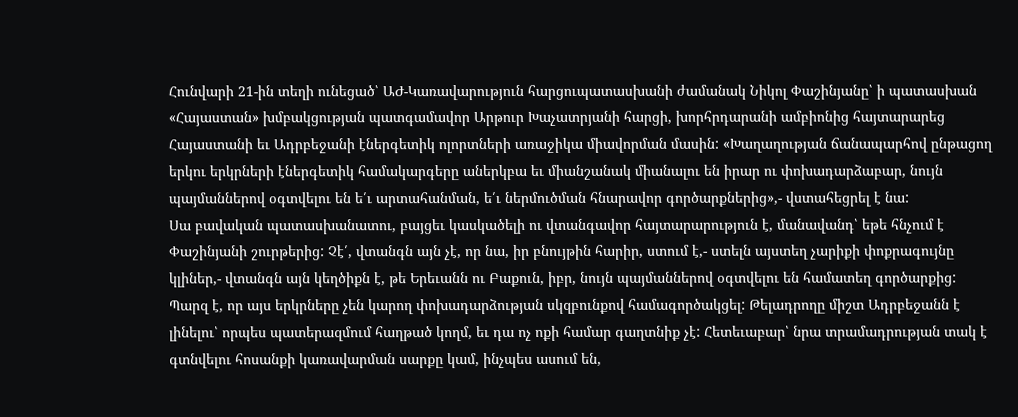Հունվարի 21-ին տեղի ունեցած՝ ԱԺ-Կառավարություն հարցուպատասխանի ժամանակ Նիկոլ Փաշինյանը՝ ի պատասխան «Հայաստան» խմբակցության պատգամավոր Արթուր Խաչատրյանի հարցի, խորհրդարանի ամբիոնից հայտարարեց Հայաստանի եւ Ադրբեջանի էներգետիկ ոլորտների առաջիկա միավորման մասին: «Խաղաղության ճանապարհով ընթացող երկու երկրների էներգետիկ համակարգերը աներկբա եւ միանշանակ միանալու են իրար ու փոխադարձաբար, նույն պայմաններով օգտվելու են ե՛ւ արտահանման, ե՛ւ ներմուծման հնարավոր գործարքներից»,- վստահեցրել է նա:
Սա բավական պատասխանատու, բայցեւ կասկածելի ու վտանգավոր հայտարարություն է, մանավանդ՝ եթե հնչում է Փաշինյանի շուրթերից: Չէ՛, վտանգն այն չէ, որ նա, իր բնույթին հարիր, ստում է,- ստելն այստեղ չարիքի փոքրագույնը կլիներ,- վտանգն այն կեղծիքն է, թե Երեւանն ու Բաքուն, իբր, նույն պայմաններով օգտվելու են համատեղ գործարքից: Պարզ է, որ այս երկրները չեն կարող փոխադարձության սկզբունքով համագործակցել: Թելադրողը միշտ Ադրբեջանն է լինելու՝ որպես պատերազմում հաղթած կողմ, եւ դա ոչ ոքի համար գաղտնիք չէ: Հետեւաբար՝ նրա տրամադրության տակ է գտնվելու հոսանքի կառավարման սարքը կամ, ինչպես ասում են,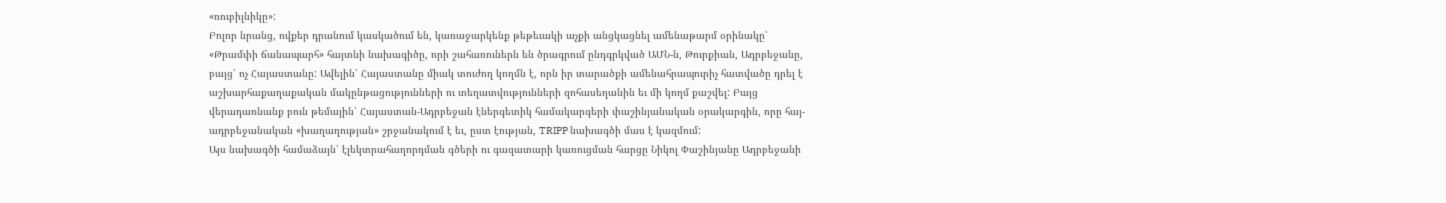«ռուբիլնիկը»:
Բոլոր նրանց, ովքեր դրանում կասկածում են, կառաջարկենք թեթեւակի աչքի անցկացնել ամենաթարմ օրինակը՝ «Թրամփի ճանապարհ» հայտնի նախագիծը, որի շահառուներն են ծրագրում ընդգրկված ԱՄՆ-ն, Թուրքիան, Ադրբեջանը, բայց՝ ոչ Հայաստանը: Ավելին՝ Հայաստանը միակ տուժող կողմն է, որն իր տարածքի ամենահրապուրիչ հատվածը դրել է աշխարհաքաղաքական մակընթացությունների ու տեղատվությունների զոհասեղանին եւ մի կողմ քաշվել: Բայց վերադառնանք բուն թեմային՝ Հայաստան-Ադրբեջան էներգետիկ համակարգերի փաշինյանական օրակարգին, որը հայ-ադրբեջանական «խաղաղության» շրջանակում է եւ, ըստ էության, TRIPP նախագծի մաս է կազմում:
Այս նախագծի համաձայն՝ էլեկտրահաղորդման գծերի ու գազատարի կառուցման հարցը Նիկոլ Փաշինյանը Ադրբեջանի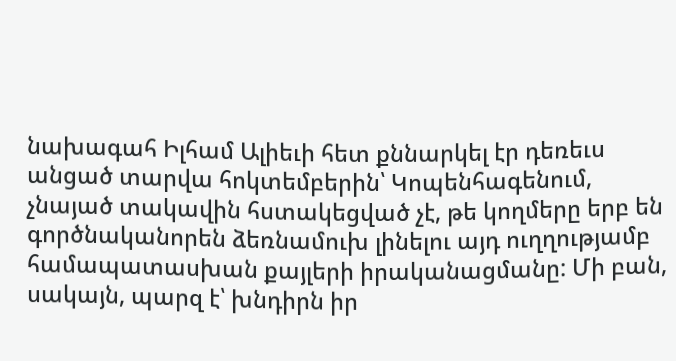նախագահ Իլհամ Ալիեւի հետ քննարկել էր դեռեւս անցած տարվա հոկտեմբերին՝ Կոպենհագենում, չնայած տակավին հստակեցված չէ, թե կողմերը երբ են գործնականորեն ձեռնամուխ լինելու այդ ուղղությամբ համապատասխան քայլերի իրականացմանը: Մի բան, սակայն, պարզ է՝ խնդիրն իր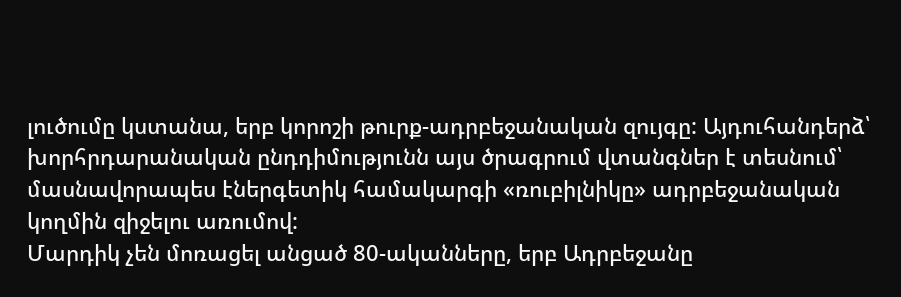լուծումը կստանա, երբ կորոշի թուրք-ադրբեջանական զույգը: Այդուհանդերձ՝ խորհրդարանական ընդդիմությունն այս ծրագրում վտանգներ է տեսնում՝ մասնավորապես էներգետիկ համակարգի «ռուբիլնիկը» ադրբեջանական կողմին զիջելու առումով:
Մարդիկ չեն մոռացել անցած 80-ականները, երբ Ադրբեջանը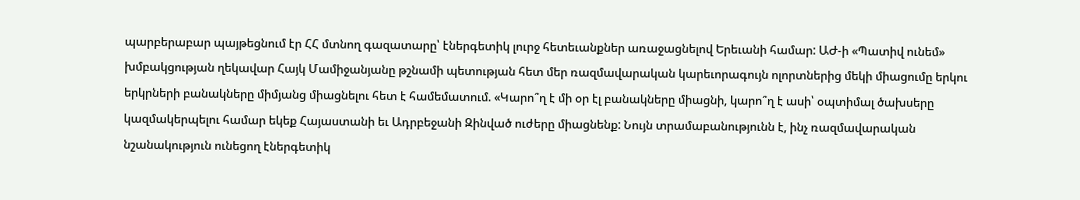պարբերաբար պայթեցնում էր ՀՀ մտնող գազատարը՝ էներգետիկ լուրջ հետեւանքներ առաջացնելով Երեւանի համար: ԱԺ-ի «Պատիվ ունեմ» խմբակցության ղեկավար Հայկ Մամիջանյանը թշնամի պետության հետ մեր ռազմավարական կարեւորագույն ոլորտներից մեկի միացումը երկու երկրների բանակները միմյանց միացնելու հետ է համեմատում. «Կարո՞ղ է մի օր էլ բանակները միացնի, կարո՞ղ է ասի՝ օպտիմալ ծախսերը կազմակերպելու համար եկեք Հայաստանի եւ Ադրբեջանի Զինված ուժերը միացնենք: Նույն տրամաբանությունն է, ինչ ռազմավարական նշանակություն ունեցող էներգետիկ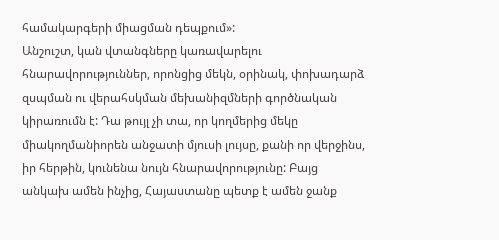համակարգերի միացման դեպքում»:
Անշուշտ, կան վտանգները կառավարելու հնարավորություններ, որոնցից մեկն, օրինակ, փոխադարձ զսպման ու վերահսկման մեխանիզմների գործնական կիրառումն է: Դա թույլ չի տա, որ կողմերից մեկը միակողմանիորեն անջատի մյուսի լույսը, քանի որ վերջինս, իր հերթին, կունենա նույն հնարավորությունը: Բայց անկախ ամեն ինչից, Հայաստանը պետք է ամեն ջանք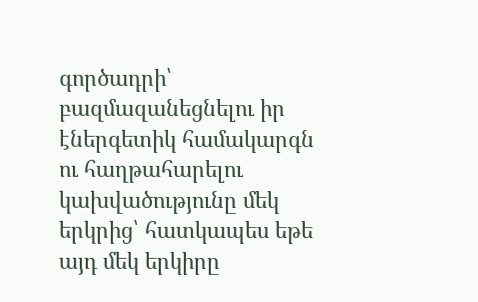գործադրի՝ բազմազանեցնելու իր էներգետիկ համակարգն ու հաղթահարելու կախվածությունը մեկ երկրից՝ հատկապես եթե այդ մեկ երկիրը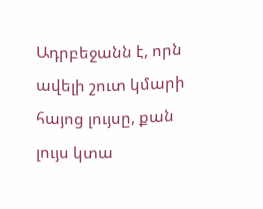Ադրբեջանն է, որն ավելի շուտ կմարի հայոց լույսը, քան լույս կտա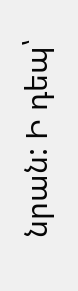նրան: Ի դեպ՝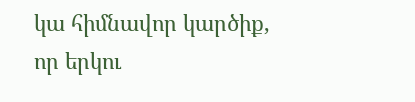կա հիմնավոր կարծիք, որ երկու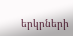երկրների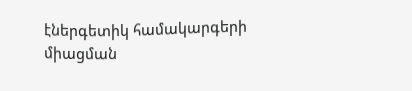էներգետիկ համակարգերի միացման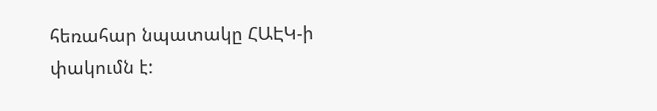հեռահար նպատակը ՀԱԷԿ-ի փակումն է: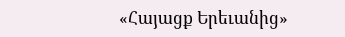«Հայացք Երեւանից»